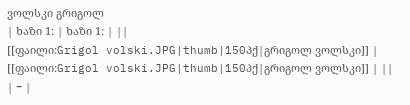ვოლსკი გრიგოლ
| ხაზი 1: | ხაზი 1: | ||
[[ფაილი:Grigol volski.JPG|thumb|150პქ|გრიგოლ ვოლსკი]] | [[ფაილი:Grigol volski.JPG|thumb|150პქ|გრიგოლ ვოლსკი]] | ||
| − |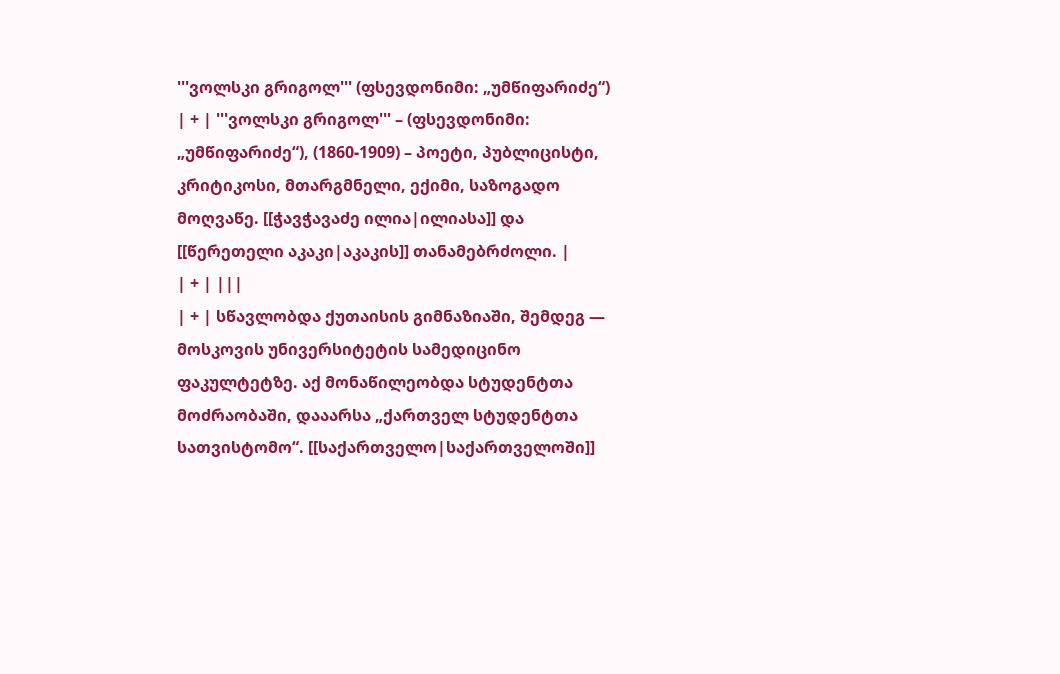'''ვოლსკი გრიგოლ''' (ფსევდონიმი: „უმწიფარიძე“) | + | '''ვოლსკი გრიგოლ''' – (ფსევდონიმი: „უმწიფარიძე“), (1860-1909) – პოეტი, პუბლიცისტი, კრიტიკოსი, მთარგმნელი, ექიმი, საზოგადო მოღვაწე. [[ჭავჭავაძე ილია|ილიასა]] და [[წერეთელი აკაკი|აკაკის]] თანამებრძოლი. |
| + | |||
| + | სწავლობდა ქუთაისის გიმნაზიაში, შემდეგ — მოსკოვის უნივერსიტეტის სამედიცინო ფაკულტეტზე. აქ მონაწილეობდა სტუდენტთა მოძრაობაში, დააარსა „ქართველ სტუდენტთა სათვისტომო“. [[საქართველო|საქართველოში]]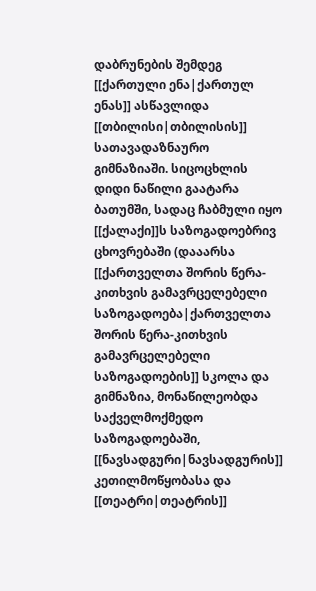დაბრუნების შემდეგ [[ქართული ენა|ქართულ ენას]] ასწავლიდა [[თბილისი|თბილისის]] სათავადაზნაურო გიმნაზიაში. სიცოცხლის დიდი ნაწილი გაატარა ბათუმში, სადაც ჩაბმული იყო [[ქალაქი]]ს საზოგადოებრივ ცხოვრებაში (დააარსა [[ქართველთა შორის წერა-კითხვის გამავრცელებელი საზოგადოება|ქართველთა შორის წერა-კითხვის გამავრცელებელი საზოგადოების]] სკოლა და გიმნაზია, მონაწილეობდა საქველმოქმედო საზოგადოებაში, [[ნავსადგური|ნავსადგურის]] კეთილმოწყობასა და [[თეატრი|თეატრის]]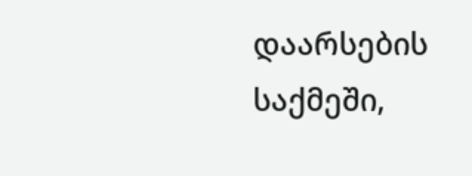დაარსების საქმეში,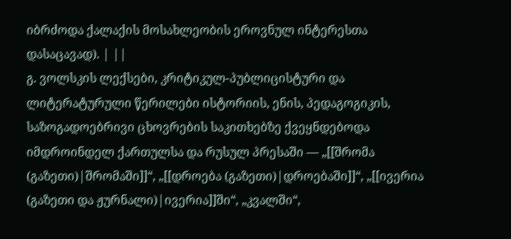იბრძოდა ქალაქის მოსახლეობის ეროვნულ ინტერესთა დასაცავად). | ||
გ. ვოლსკის ლექსები, კრიტიკულ-პუბლიცისტური და ლიტერატურული წერილები ისტორიის, ენის, პედაგოგიკის, საზოგადოებრივი ცხოვრების საკითხებზე ქვეყნდებოდა იმდროინდელ ქართულსა და რუსულ პრესაში — „[[შრომა (გაზეთი)|შრომაში]]“, „[[დროება (გაზეთი)|დროებაში]]“, „[[ივერია (გაზეთი და ჟურნალი)|ივერია]]ში“, „კვალში“,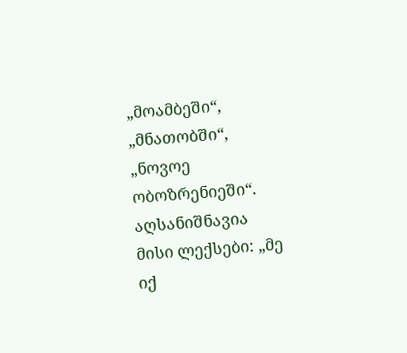„მოამბეში“, „მნათობში“, „ნოვოე ობოზრენიეში“. აღსანიშნავია მისი ლექსები: „მე იქ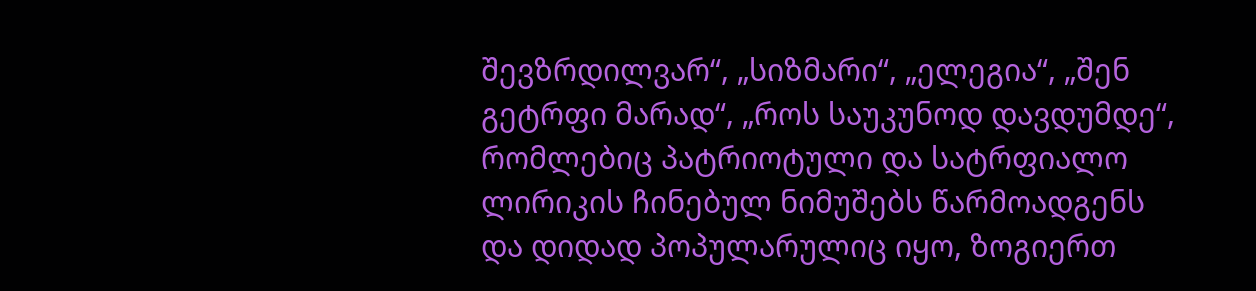შევზრდილვარ“, „სიზმარი“, „ელეგია“, „შენ გეტრფი მარად“, „როს საუკუნოდ დავდუმდე“, რომლებიც პატრიოტული და სატრფიალო ლირიკის ჩინებულ ნიმუშებს წარმოადგენს და დიდად პოპულარულიც იყო, ზოგიერთ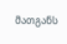მათგანს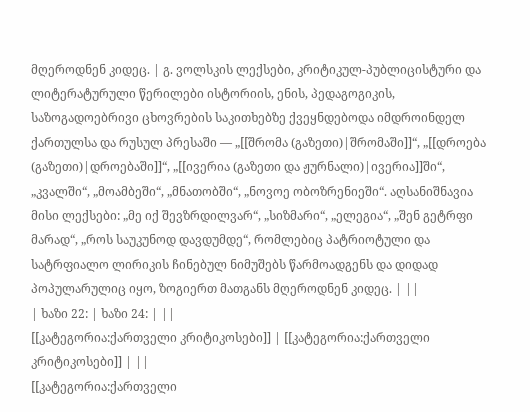მღეროდნენ კიდეც. | გ. ვოლსკის ლექსები, კრიტიკულ-პუბლიცისტური და ლიტერატურული წერილები ისტორიის, ენის, პედაგოგიკის, საზოგადოებრივი ცხოვრების საკითხებზე ქვეყნდებოდა იმდროინდელ ქართულსა და რუსულ პრესაში — „[[შრომა (გაზეთი)|შრომაში]]“, „[[დროება (გაზეთი)|დროებაში]]“, „[[ივერია (გაზეთი და ჟურნალი)|ივერია]]ში“, „კვალში“, „მოამბეში“, „მნათობში“, „ნოვოე ობოზრენიეში“. აღსანიშნავია მისი ლექსები: „მე იქ შევზრდილვარ“, „სიზმარი“, „ელეგია“, „შენ გეტრფი მარად“, „როს საუკუნოდ დავდუმდე“, რომლებიც პატრიოტული და სატრფიალო ლირიკის ჩინებულ ნიმუშებს წარმოადგენს და დიდად პოპულარულიც იყო, ზოგიერთ მათგანს მღეროდნენ კიდეც. | ||
| ხაზი 22: | ხაზი 24: | ||
[[კატეგორია:ქართველი კრიტიკოსები]] | [[კატეგორია:ქართველი კრიტიკოსები]] | ||
[[კატეგორია:ქართველი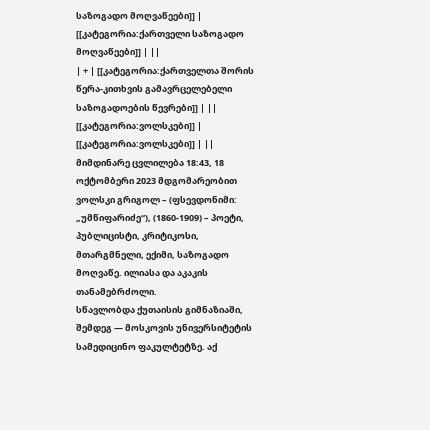საზოგადო მოღვაწეები]] | [[კატეგორია:ქართველი საზოგადო მოღვაწეები]] | ||
| + | [[კატეგორია:ქართველთა შორის წერა-კითხვის გამავრცელებელი საზოგადოების წევრები]] | ||
[[კატეგორია:ვოლსკები]] | [[კატეგორია:ვოლსკები]] | ||
მიმდინარე ცვლილება 18:43, 18 ოქტომბერი 2023 მდგომარეობით
ვოლსკი გრიგოლ – (ფსევდონიმი: „უმწიფარიძე“), (1860-1909) – პოეტი, პუბლიცისტი, კრიტიკოსი, მთარგმნელი, ექიმი, საზოგადო მოღვაწე. ილიასა და აკაკის თანამებრძოლი.
სწავლობდა ქუთაისის გიმნაზიაში, შემდეგ — მოსკოვის უნივერსიტეტის სამედიცინო ფაკულტეტზე. აქ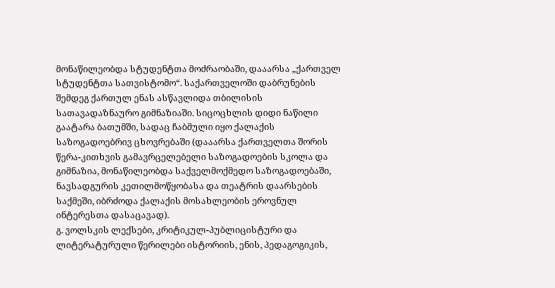მონაწილეობდა სტუდენტთა მოძრაობაში, დააარსა „ქართველ სტუდენტთა სათვისტომო“. საქართველოში დაბრუნების შემდეგ ქართულ ენას ასწავლიდა თბილისის სათავადაზნაურო გიმნაზიაში. სიცოცხლის დიდი ნაწილი გაატარა ბათუმში, სადაც ჩაბმული იყო ქალაქის საზოგადოებრივ ცხოვრებაში (დააარსა ქართველთა შორის წერა-კითხვის გამავრცელებელი საზოგადოების სკოლა და გიმნაზია, მონაწილეობდა საქველმოქმედო საზოგადოებაში, ნავსადგურის კეთილმოწყობასა და თეატრის დაარსების საქმეში, იბრძოდა ქალაქის მოსახლეობის ეროვნულ ინტერესთა დასაცავად).
გ. ვოლსკის ლექსები, კრიტიკულ-პუბლიცისტური და ლიტერატურული წერილები ისტორიის, ენის, პედაგოგიკის,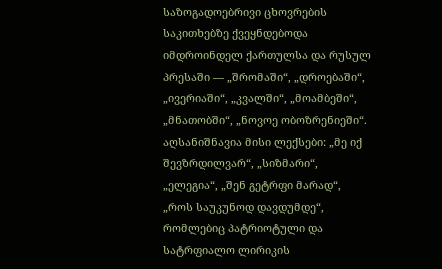საზოგადოებრივი ცხოვრების საკითხებზე ქვეყნდებოდა იმდროინდელ ქართულსა და რუსულ პრესაში — „შრომაში“, „დროებაში“, „ივერიაში“, „კვალში“, „მოამბეში“, „მნათობში“, „ნოვოე ობოზრენიეში“. აღსანიშნავია მისი ლექსები: „მე იქ შევზრდილვარ“, „სიზმარი“, „ელეგია“, „შენ გეტრფი მარად“, „როს საუკუნოდ დავდუმდე“, რომლებიც პატრიოტული და სატრფიალო ლირიკის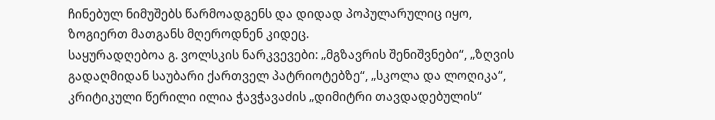ჩინებულ ნიმუშებს წარმოადგენს და დიდად პოპულარულიც იყო, ზოგიერთ მათგანს მღეროდნენ კიდეც.
საყურადღებოა გ. ვოლსკის ნარკვევები: „მგზავრის შენიშვნები“, „ზღვის გადაღმიდან საუბარი ქართველ პატრიოტებზე“, „სკოლა და ლოღიკა“, კრიტიკული წერილი ილია ჭავჭავაძის „დიმიტრი თავდადებულის“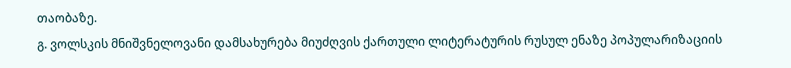თაობაზე.
გ. ვოლსკის მნიშვნელოვანი დამსახურება მიუძღვის ქართული ლიტერატურის რუსულ ენაზე პოპულარიზაციის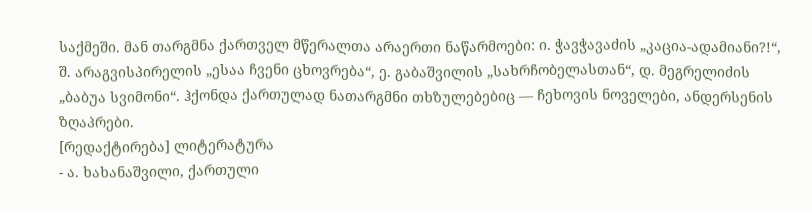საქმეში. მან თარგმნა ქართველ მწერალთა არაერთი ნაწარმოები: ი. ჭავჭავაძის „კაცია-ადამიანი?!“, შ. არაგვისპირელის „ესაა ჩვენი ცხოვრება“, ე. გაბაშვილის „სახრჩობელასთან“, დ. მეგრელიძის „ბაბუა სვიმონი“. ჰქონდა ქართულად ნათარგმნი თხზულებებიც — ჩეხოვის ნოველები, ანდერსენის ზღაპრები.
[რედაქტირება] ლიტერატურა
- ა. ხახანაშვილი, ქართული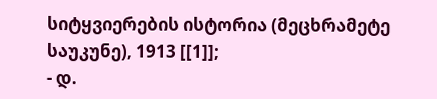სიტყვიერების ისტორია (მეცხრამეტე საუკუნე), 1913 [[1]];
- დ.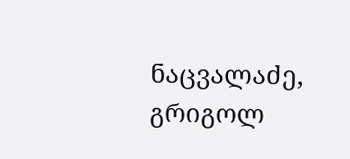ნაცვალაძე, გრიგოლ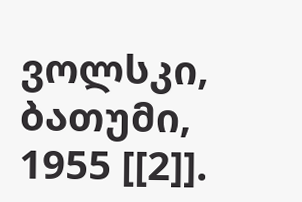ვოლსკი, ბათუმი, 1955 [[2]].